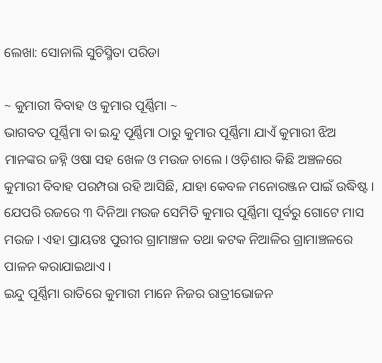ଲେଖା: ସୋନାଲି ସୁଚିସ୍ମିତା ପରିଡା

~ କୁମାରୀ ବିବାହ ଓ କୁମାର ପୂର୍ଣ୍ଣିମା ~
ଭାଗବତ ପୂର୍ଣ୍ଣିମା ବା ଇନ୍ଦୁ ପୂର୍ଣ୍ଣିମା ଠାରୁ କୁମାର ପୂର୍ଣ୍ଣିମା ଯାଏଁ କୁମାରୀ ଝିଅ ମାନଙ୍କର ଜହ୍ନି ଓଷା ସହ ଖେଳ ଓ ମଉଜ ଚାଲେ। ଓଡ଼ିଶାର କିଛି ଅଞ୍ଚଳରେ କୁମାରୀ ବିବାହ ପରମ୍ପରା ରହି ଆସିଛି, ଯାହା କେବଳ ମନୋରଞ୍ଜନ ପାଇଁ ଉଦ୍ଧିଷ୍ଟ। ଯେପରି ରଜରେ ୩ ଦିନିଆ ମଉଜ ସେମିତି କୁମାର ପୂର୍ଣ୍ଣିମା ପୂର୍ବରୁ ଗୋଟେ ମାସ ମଉଜ । ଏହା ପ୍ରାୟତଃ ପୁରୀର ଗ୍ରାମାଞ୍ଚଳ ତଥା କଟକ ନିଆଳିର ଗ୍ରାମାଞ୍ଚଳରେ ପାଳନ କରାଯାଇଥାଏ।
ଇନ୍ଦୁ ପୂର୍ଣ୍ଣିମା ରାତିରେ କୁମାରୀ ମାନେ ନିଜର ରାତ୍ରୀଭୋଜନ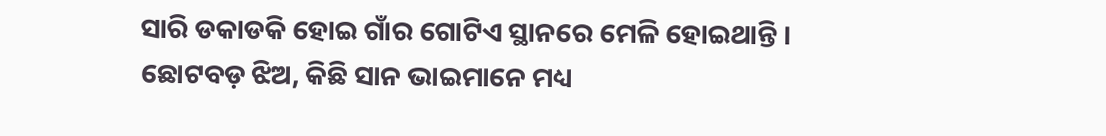ସାରି ଡକାଡକି ହୋଇ ଗାଁର ଗୋଟିଏ ସ୍ଥାନରେ ମେଳି ହୋଇଥାନ୍ତି । ଛୋଟବଡ଼ ଝିଅ, କିଛି ସାନ ଭାଇମାନେ ମଧ୍ୟ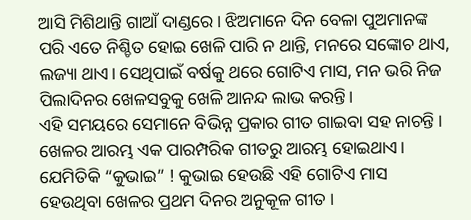ଆସି ମିଶିଥାନ୍ତି ଗାଆଁ ଦାଣ୍ଡରେ। ଝିଅମାନେ ଦିନ ବେଳା ପୁଅମାନଙ୍କ ପରି ଏତେ ନିଶ୍ଚିତ ହୋଇ ଖେଳି ପାରି ନ ଥାନ୍ତି, ମନରେ ସଙ୍କୋଚ ଥାଏ, ଲଜ୍ୟା ଥାଏ। ସେଥିପାଇଁ ବର୍ଷକୁ ଥରେ ଗୋଟିଏ ମାସ, ମନ ଭରି ନିଜ ପିଲାଦିନର ଖେଳସବୁକୁ ଖେଳି ଆନନ୍ଦ ଲାଭ କରନ୍ତି।
ଏହି ସମୟରେ ସେମାନେ ବିଭିନ୍ନ ପ୍ରକାର ଗୀତ ଗାଇବା ସହ ନାଚନ୍ତି । ଖେଳର ଆରମ୍ଭ ଏକ ପାରମ୍ପରିକ ଗୀତରୁ ଆରମ୍ଭ ହୋଇଥାଏ। ଯେମିତିକି “କୁଭାଇ” ! କୁଭାଇ ହେଉଛି ଏହି ଗୋଟିଏ ମାସ ହେଉଥିବା ଖେଳର ପ୍ରଥମ ଦିନର ଅନୁକୂଳ ଗୀତ ।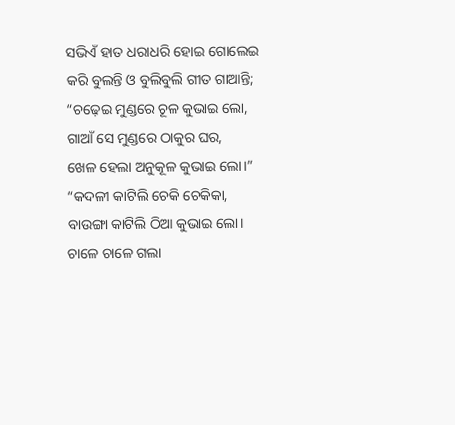ସଭିଏଁ ହାତ ଧରାଧରି ହୋଇ ଗୋଲେଇ କରି ବୁଲନ୍ତି ଓ ବୁଲିବୁଲି ଗୀତ ଗାଆନ୍ତି;
“ଚଢ଼େଇ ମୁଣ୍ଡରେ ଚୂଳ କୁଭାଇ ଲୋ,
ଗାଆଁ ସେ ମୁଣ୍ଡରେ ଠାକୁର ଘର,
ଖେଳ ହେଲା ଅନୁକୂଳ କୁଭାଇ ଲୋ।”
“କଦଳୀ କାଟିଲି ଚେକି ଚେକିକା,
ବାଉଙ୍ଗା କାଟିଲି ଠିଆ କୁଭାଇ ଲୋ।
ଚାଳେ ଚାଳେ ଗଲା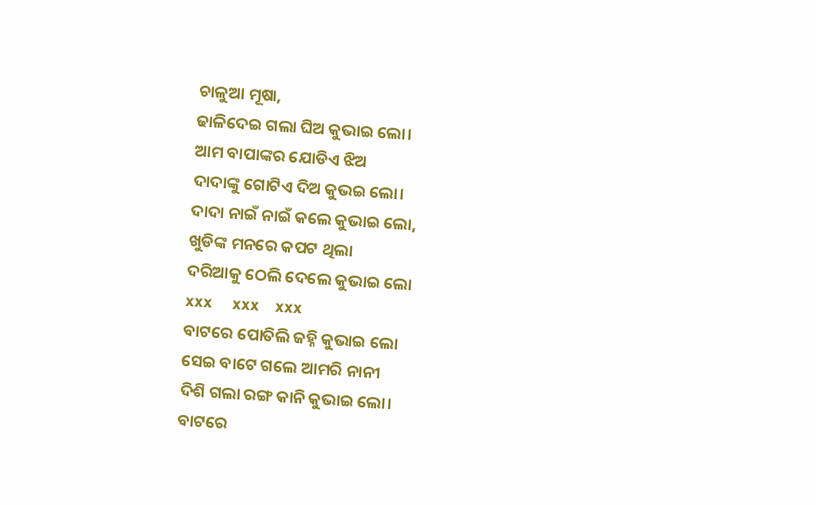ଚାଳୁଆ ମୂଷା,
ଢାଳିଦେଇ ଗଲା ଘିଅ କୁଭାଇ ଲୋ।
ଆମ ବାପାଙ୍କର ଯୋଡିଏ ଝିଅ
ଦାଦାଙ୍କୁ ଗୋଟିଏ ଦିଅ କୁଭଇ ଲୋ।
ଦାଦା ନାଇଁ ନାଇଁ କଲେ କୁଭାଇ ଲୋ,
ଖୁଡିଙ୍କ ମନରେ କପଟ ଥିଲା
ଦରିଆକୁ ଠେଲି ଦେଲେ କୁଭାଇ ଲୋ
xxx     xxx    xxx
ବାଟରେ ପୋତିଲି ଜହ୍ନି କୁଭାଇ ଲୋ
ସେଇ ବାଟେ ଗଲେ ଆମରି ନାନୀ
ଦିଶି ଗଲା ରଙ୍ଗ କାନି କୁଭାଇ ଲୋ।
ବାଟରେ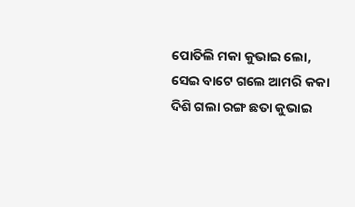ପୋତିଲି ମକା କୁଭାଇ ଲୋ,
ସେଇ ବାଟେ ଗଲେ ଆମରି କକା
ଦିଶି ଗଲା ରଙ୍ଗ ଛତା କୁଭାଇ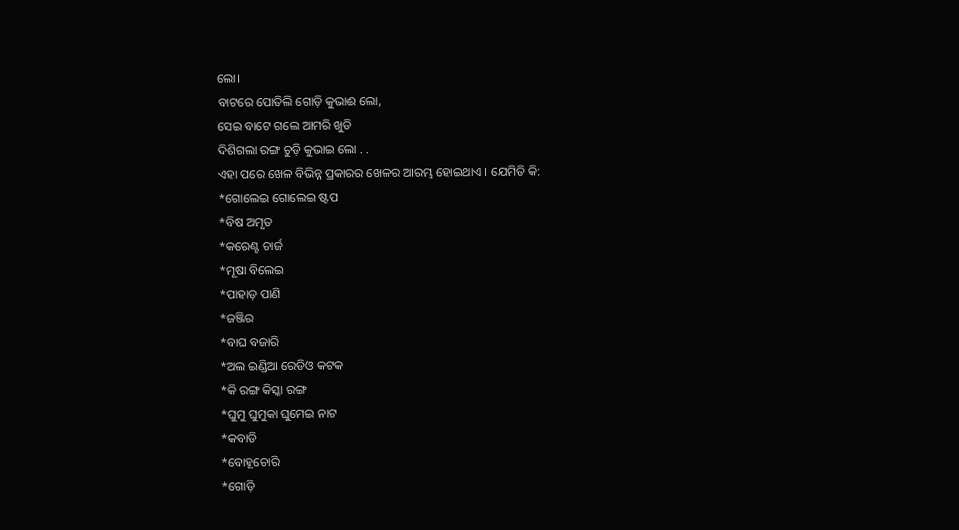ଲୋ।
ବାଟରେ ପୋତିଲି ଗୋଡ଼ି କୁଭାଈ ଲୋ,
ସେଇ ବାଟେ ଗଲେ ଆମରି ଖୁଡି
ଦିଶିଗଲା ରଙ୍ଗ ଚୁଡ଼ି କୁଭାଇ ଲୋ . .
ଏହା ପରେ ଖେଳ ବିଭିନ୍ନ ପ୍ରକାରର ଖେଳର ଆରମ୍ଭ ହୋଇଥାଏ । ଯେମିତି କି:
*ଗୋଲେଇ ଗୋଲେଇ ଷ୍ଟପ
*ବିଷ ଅମୃତ
*କରେଣ୍ଟ ଚାର୍ଜ
*ମୂଷା ବିଲେଇ
*ପାହାଡ଼ ପାଣି
*ଜଞ୍ଜିର
*ବାଘ ବଜାରି
*ଅଲ ଇଣ୍ଡିଆ ରେଡିଓ କଟକ
*କି ରଙ୍ଗ କିସ୍କା ରଙ୍ଗ
*ଘୁମୁ ଘୁମୁକା ଘୁମେଇ ନାଟ
*କବାଡି
*ବୋହୂଚୋରି
*ଗୋଡ଼ି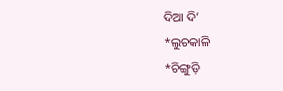ଦିଆ ଦି’
*ଲୁଚକାଳି
*ଚିଙ୍ଗୁଡ଼ି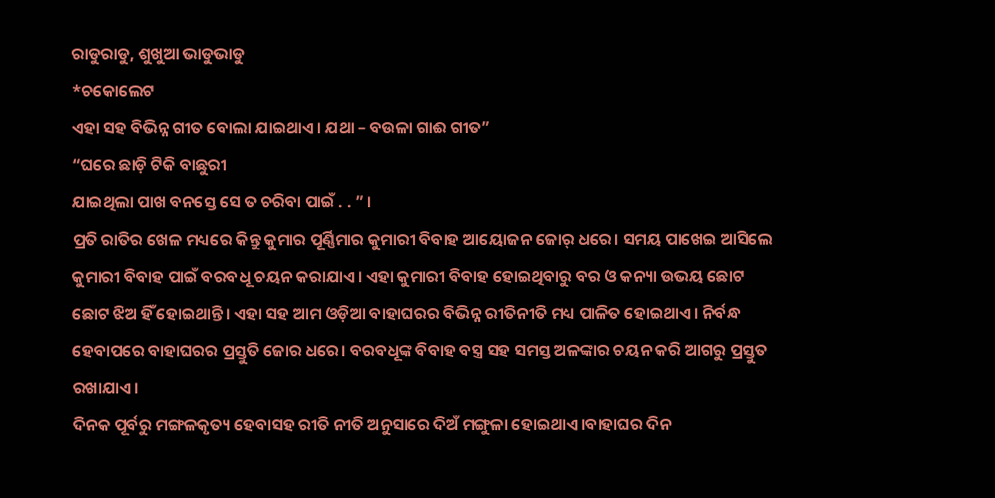ରାଡୁରାଡୁ, ଶୁଖୁଆ ଭାଡୁଭାଡୁ
*ଚକୋଲେଟ
ଏହା ସହ ବିଭିନ୍ନ ଗୀତ ବୋଲା ଯାଇଥାଏ। ଯଥା – ବଉଳା ଗାଈ ଗୀତ”
“ଘରେ ଛାଡ଼ି ଟିକି ବାଛୁରୀ
ଯାଇଥିଲା ପାଖ ବନସ୍ତେ ସେ ତ ଚରିବା ପାଇଁ . . ” ।
ପ୍ରତି ରାତିର ଖେଳ ମଧ୍ୟରେ କିନ୍ତୁ କୁମାର ପୂର୍ଣ୍ଣିମାର କୁମାରୀ ବିବାହ ଆୟୋଜନ ଜୋର୍ ଧରେ। ସମୟ ପାଖେଇ ଆସିଲେ କୁମାରୀ ବିବାହ ପାଇଁ ବରବଧୂ ଚୟନ କରାଯାଏ। ଏହା କୁମାରୀ ବିବାହ ହୋଇଥିବାରୁ ବର ଓ କନ୍ୟା ଉଭୟ ଛୋଟ ଛୋଟ ଝିଅ ହିଁ ହୋଇଥାନ୍ତି। ଏହା ସହ ଆମ ଓଡ଼ିଆ ବାହାଘରର ବିଭିନ୍ନ ରୀତିନୀତି ମଧ୍ୟ ପାଳିତ ହୋଇଥାଏ। ନିର୍ବନ୍ଧ ହେବାପରେ ବାହାଘରର ପ୍ରସ୍ତୁତି ଜୋର ଧରେ। ବରବଧୂଙ୍କ ବିବାହ ବସ୍ତ୍ର ସହ ସମସ୍ତ ଅଳଙ୍କାର ଚୟନ କରି ଆଗରୁ ପ୍ରସ୍ତୁତ ରଖାଯାଏ।
ଦିନକ ପୂର୍ବରୁ ମଙ୍ଗଳକୃତ୍ୟ ହେବାସହ ରୀତି ନୀତି ଅନୁସାରେ ଦିଅଁ ମଙ୍ଗୁଳା ହୋଇଥାଏ।ବାହାଘର ଦିନ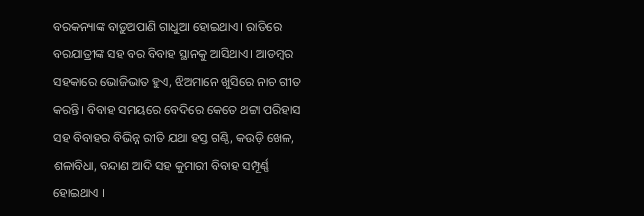ବରକନ୍ୟାଙ୍କ ବାଡ଼ୁଅପାଣି ଗାଧୁଆ ହୋଇଥାଏ। ରାତିରେ ବରଯାତ୍ରୀଙ୍କ ସହ ବର ବିବାହ ସ୍ଥାନକୁ ଆସିଥାଏ। ଆଡମ୍ବର ସହକାରେ ଭୋଜିଭାତ ହୁଏ, ଝିଅମାନେ ଖୁସିରେ ନାଚ ଗୀତ କରନ୍ତି। ବିବାହ ସମୟରେ ବେଦିରେ କେତେ ଥଟ୍ଟା ପରିହାସ ସହ ବିବାହର ବିଭିନ୍ନ ରୀତି ଯଥା ହସ୍ତ ଗଣ୍ଠି, କଉଡ଼ି ଖେଳ, ଶଳାବିଧା, ବନ୍ଦାଣ ଆଦି ସହ କୁମାରୀ ବିବାହ ସମ୍ପୂର୍ଣ୍ଣ ହୋଇଥାଏ ।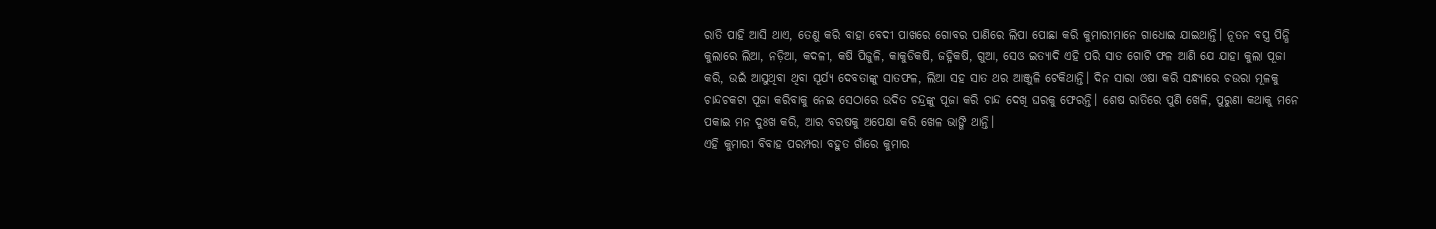ରାତି ପାହି ଆସି ଥାଏ, ତେଣୁ କରି ବାହା ବେଦୀ ପାଖରେ ଗୋବର ପାଣିରେ ଲିପା ପୋଛା କରି କୁମାରୀମାନେ ଗାଧୋଇ ଯାଇଥାନ୍ତି। ନୂତନ ବସ୍ତ୍ର ପିନ୍ଧି କୁଲାରେ ଲିଆ, ନଡ଼ିଆ, କଦଳୀ, କଷି ପିଜୁଳି, କାକୁଡିକଷି, ଜହ୍ନିକଷି, ଗୁଆ, ସେଓ ଇତ୍ୟାଦି ଏହି ପରି ସାତ ଗୋଟି ଫଳ ଆଣି ଯେ ଯାହା କୁଲା ପୂଜା କରି, ଉଇଁ ଆସୁଥିବା ଥିବା ସୂର୍ଯ୍ୟ ଦେବତାଙ୍କୁ ସାତଫଳ, ଲିଆ ସହ ସାତ ଥର ଆଞ୍ଜୁଳି ଟେକିଥାନ୍ତି। ଦିନ ସାରା ଓଷା କରି ସନ୍ଧ୍ୟାରେ ଚଉରା ମୂଳକୁ ଚାନ୍ଦଚକଟା ପୂଜା କରିବାକୁ ନେଇ ସେଠାରେ ଉଦିତ ଚନ୍ଦ୍ରଙ୍କୁ ପୂଜା କରି ଚାନ୍ଦ ଦେଖି ଘରକୁ ଫେରନ୍ତି। ଶେଷ ରାତିରେ ପୁଣି ଖେଳି, ପୁରୁଣା କଥାକୁ ମନେ ପକାଇ ମନ ଦୁଃଖ କରି, ଆର ବରଷକୁ ଅପେକ୍ଷା କରି ଖେଳ ଭାଙ୍ଗି ଥାନ୍ତି।
ଏହି କୁମାରୀ ବିବାହ ପରମ୍ପରା ବହୁତ ଗାଁରେ କୁମାର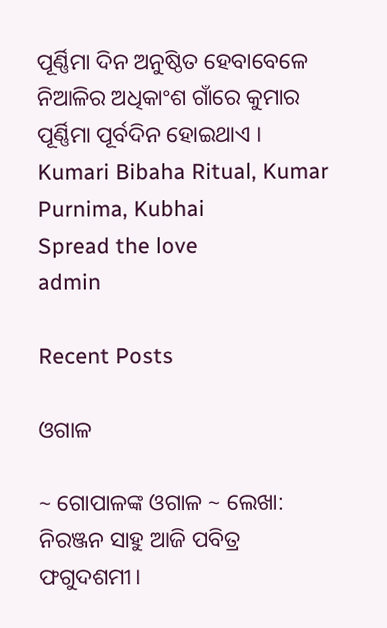ପୂର୍ଣ୍ଣିମା ଦିନ ଅନୁଷ୍ଠିତ ହେବାବେଳେ ନିଆଳିର ଅଧିକାଂଶ ଗାଁରେ କୁମାର ପୂର୍ଣ୍ଣିମା ପୂର୍ବଦିନ ହୋଇଥାଏ ।
Kumari Bibaha Ritual, Kumar Purnima, Kubhai
Spread the love
admin

Recent Posts

ଓଗାଳ

~ ଗୋପାଳଙ୍କ ଓଗାଳ ~ ଲେଖା: ନିରଞ୍ଜନ ସାହୁ ଆଜି ପବିତ୍ର ଫଗୁଦଶମୀ।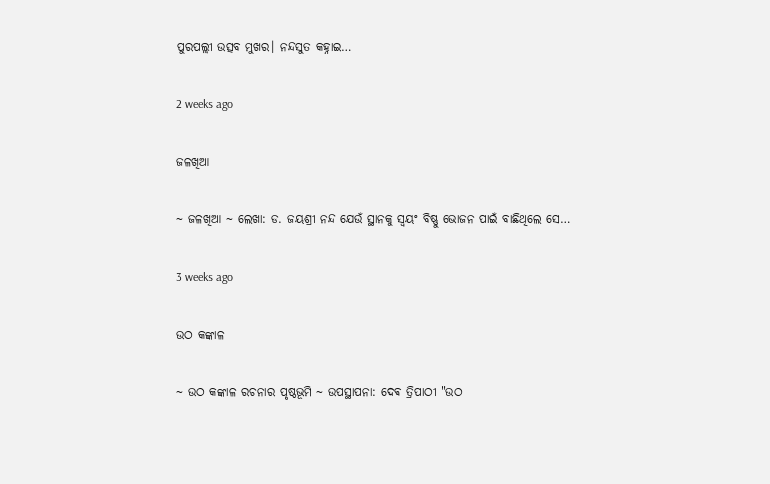ପୁରପଲ୍ଲୀ ଉତ୍ସବ ମୁଖର। ନନ୍ଦସୁତ କହ୍ନାଇ…

2 weeks ago

ଜଳଖିଆ

~ ଜଳଖିଆ ~ ଲେଖା: ଡ. ଜୟଶ୍ରୀ ନନ୍ଦ ଯେଉଁ ସ୍ଥାନକୁ ସ୍ବୟଂ ବିଷ୍ଣୁ ଭୋଜନ ପାଇଁ ବାଛିଥିଲେ ସେ…

3 weeks ago

ଉଠ କଙ୍କାଳ

~ ଉଠ କଙ୍କାଳ ରଚନାର ପୃଷ୍ଠଭୂମି ~ ଉପସ୍ଥାପନା: ଦେଵ ତ୍ରିପାଠୀ "ଉଠ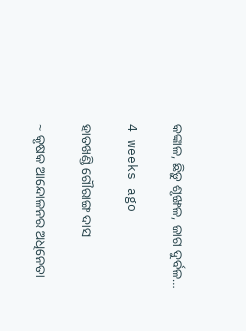କଙ୍କାଳ, ଛିଡ଼ୁ ଶୃଙ୍ଖଳ, ଜାଗ ଦୁର୍ବଳ…

4 weeks ago

ହାତଖଣ୍ଡି ଗୌରାଙ୍ଗ ଦାସ

~ କୃଷକ ଆନ୍ଦୋଳନର ଅଧିନେତା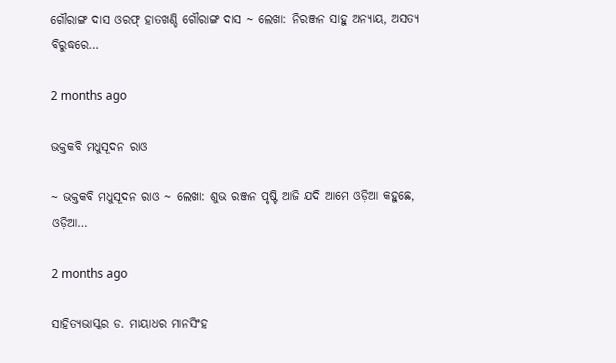ଗୌରାଙ୍ଗ ଦାସ ଓରଫ୍ ହାତଖଣ୍ଡି ଗୌରାଙ୍ଗ ଦାସ ~ ଲେଖା: ନିରଞ୍ଜନ ସାହୁ ଅନ୍ୟାୟ, ଅସତ୍ୟ ବିରୁଦ୍ଧରେ…

2 months ago

ଭକ୍ତକବି ମଧୁସୂଦନ ରାଓ

~ ଭକ୍ତକବି ମଧୁସୂଦନ ରାଓ ~ ଲେଖା: ଶୁଭ ରଞ୍ଜନ ପୃଷ୍ଟି ଆଜି ଯଦି ଆମେ ଓଡ଼ିଆ କହୁଛେ, ଓଡ଼ିଆ…

2 months ago

ସାହିତ୍ୟଭାସ୍କର ଡ. ମାୟାଧର ମାନସିଂହ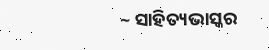~ ସାହିତ୍ୟଭାସ୍କର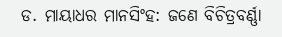ଡ. ମାୟାଧର ମାନସିଂହ: ଜଣେ ବିଚିତ୍ରବର୍ଣ୍ଣା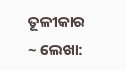ତୂଳୀକାର ~ ଲେଖା: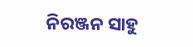ନିରଞ୍ଜନ ସାହୁ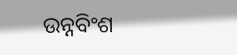ଉନ୍ନବିଂଶ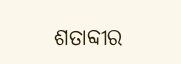ଶତାବ୍ଦୀର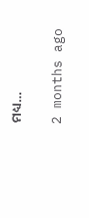ମଧ୍ୟ…

2 months ago